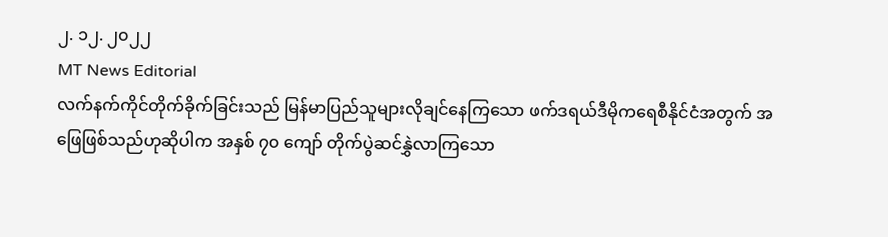၂. ၁၂. ၂၀၂၂
MT News Editorial
လက်နက်ကိုင်တိုက်ခိုက်ခြင်းသည် မြန်မာပြည်သူများလိုချင်နေကြသော ဖက်ဒရယ်ဒီမိုကရေစီနိုင်ငံအတွက် အဖြေဖြစ်သည်ဟုဆိုပါက အနှစ် ၇၀ ကျော် တိုက်ပွဲဆင်နွှဲလာကြသော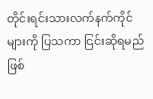တိုင်းရင်းသားလက်နက်ကိုင်များကို ပြသကာ ငြင်းဆိုရမည်ဖြစ်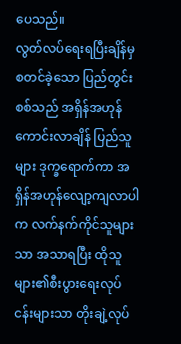ပေသည်။
လွတ်လပ်ရေးရပြီးချိန်မှ စတင်ခဲ့သော ပြည်တွင်းစစ်သည် အရှိန်အဟုန်ကောင်းလာချိန် ပြည်သူများ ဒုက္ခရောက်ကာ အရှိန်အဟုန်လျော့ကျလာပါက လက်နက်ကိုင်သူများသာ အသာရပြီး ထိုသူများ၏စီးပွားရေးလုပ်ငန်းများသာ တိုးချဲ့လုပ်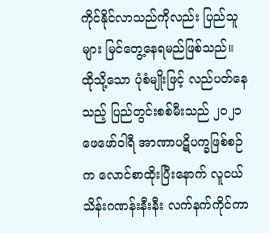ကိုင်နိုင်လာသည်ကိုလည်း ပြည်သူများ မြင်တွေ့နေရမည်ဖြစ်သည်။
ထိုသို့သော ပုံစံမျိုးဖြင့် လည်ပတ်နေသည့် ပြည်တွင်းစစ်မီးသည် ၂၀၂၁ ဖေဖော်ဝါရီ အာဏာပဋိပက္ခဖြစ်စဉ်က လောင်စာထိုးပြီးနောက် လူငယ်သိန်းဂဏန်းနီးနီး လက်နက်ကိုင်ကာ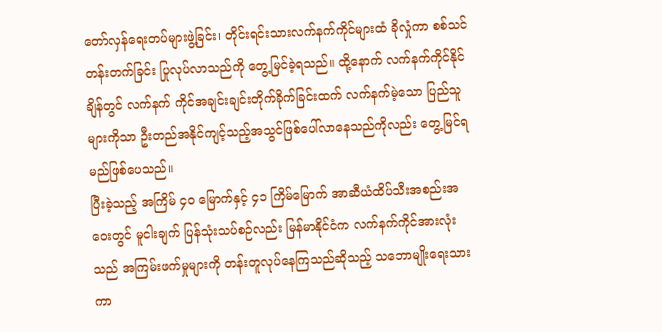တော်လှန်ရေးတပ်များဖွဲ့ခြင်း၊ တိုင်းရင်းသားလက်နက်ကိုင်များထံ ခိုလှုံကာ စစ်သင်တန်းတက်ခြင်း ပြုလုပ်လာသည်ကို တွေ့မြင်ခဲ့ရသည်။ ထို့နောက် လက်နက်ကိုင်နိုင်ချိန်တွင် လက်နက် ကိုင်အချင်းချင်းတိုက်ခိုက်ခြင်းထက် လက်နက်မဲ့သော ပြည်သူများကိုသာ ဦးတည်အနိုင်ကျင့်သည့်အသွင်ဖြစ်ပေါ်လာနေသည်ကိုလည်း တွေ့မြင်ရမည်ဖြစ်ပေသည်။
ပြီးခဲ့သည့် အကြိမ် ၄၀ မြောက်နှင့် ၄၁ ကြိမ်မြောက် အာဆီယံထိပ်သီးအစည်းအဝေးတွင် မူငါးချက် ပြန်သုံးသပ်စဉ်လည်း မြန်မာနိုင်ငံက လက်နက်ကိုင်အားလုံးသည် အကြမ်းဖက်မှုများကို တန်းတူလုပ်နေကြသည်ဆိုသည့် သဘောမျိုးရေးသားကာ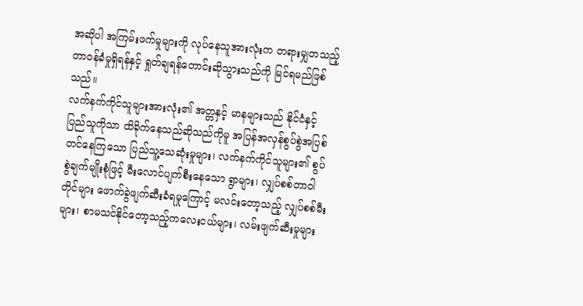အဆိုပါ အကြမ်းဖက်မှုများကို လုပ်နေသူအားလုံးက တရားမျှတသည့် တာဝန်ခံမှုရှိရန်နှင့် ရှုတ်ချရန်တောင်းဆိုသွားသည်ကို မြင်ရမည်ဖြစ်သည်။
လက်နက်ကိုင်သူများအားလုံး၏ အတ္တနှင့် မာနများသည် နိုင်ငံနှင့် ပြည်သူကိုသာ ထိခိုက်နေသည်ဆိုသည်ကိုမူ အပြန်အလှန်စွပ်စွဲအပြစ်တင်နေကြသော ပြည်သူ့သေဆုံးမှုများ၊ လက်နက်ကိုင်သူများ၏ စွပ်စွဲချက်မျိုးစုံဖြင့် မီးလောင်ပျက်စီးနေသော ရွာများ၊ လျှပ်စစ်တာဝါတိုင်များ ဖောက်ခွဲဖျက်ဆီးခံရမှုကြောင့် မလင်းတော့သည့် လျှပ်စစ်မီးများ၊ စာမသင်နိုင်တော့သည့်ကလေးငယ်များ၊ လမ်းဖျက်ဆီးမှုများ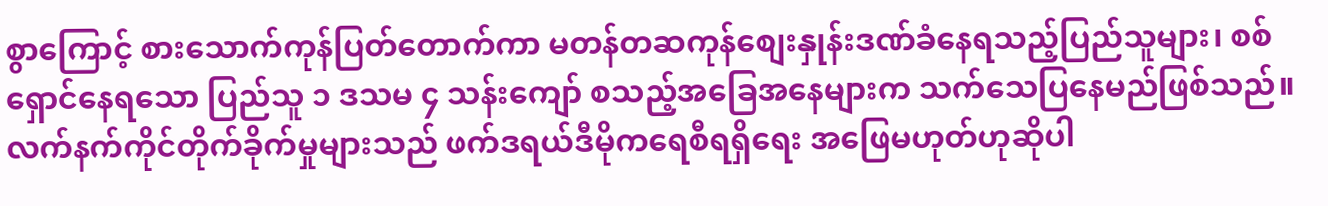စွာကြောင့် စားသောက်ကုန်ပြတ်တောက်ကာ မတန်တဆကုန်စျေးနှုန်းဒဏ်ခံနေရသည့်ပြည်သူများ၊ စစ်ရှောင်နေရသော ပြည်သူ ၁ ဒသမ ၄ သန်းကျော် စသည့်အခြေအနေများက သက်သေပြနေမည်ဖြစ်သည်။
လက်နက်ကိုင်တိုက်ခိုက်မှုများသည် ဖက်ဒရယ်ဒီမိုကရေစီရရှိရေး အဖြေမဟုတ်ဟုဆိုပါ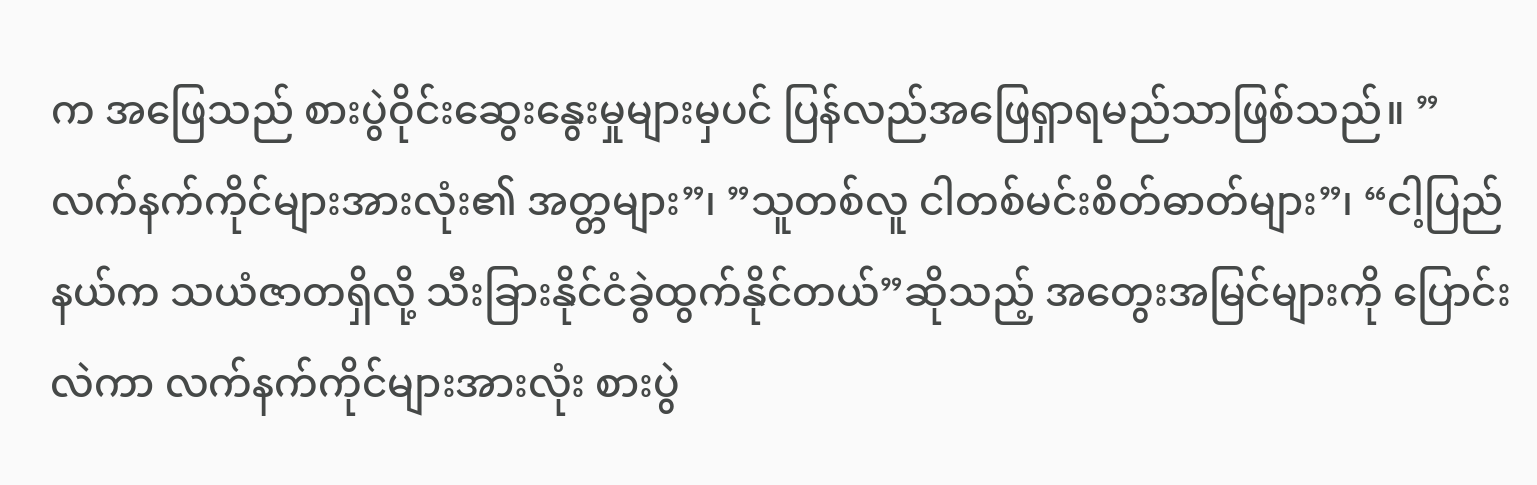က အဖြေသည် စားပွဲဝိုင်းဆွေးနွေးမှုများမှပင် ပြန်လည်အဖြေရှာရမည်သာဖြစ်သည်။ ”လက်နက်ကိုင်များအားလုံး၏ အတ္တများ”၊ ”သူတစ်လူ ငါတစ်မင်းစိတ်ဓာတ်များ”၊ “ငါ့ပြည်နယ်က သယံဇာတရှိလို့ သီးခြားနိုင်ငံခွဲထွက်နိုင်တယ်”ဆိုသည့် အတွေးအမြင်များကို ပြောင်းလဲကာ လက်နက်ကိုင်များအားလုံး စားပွဲ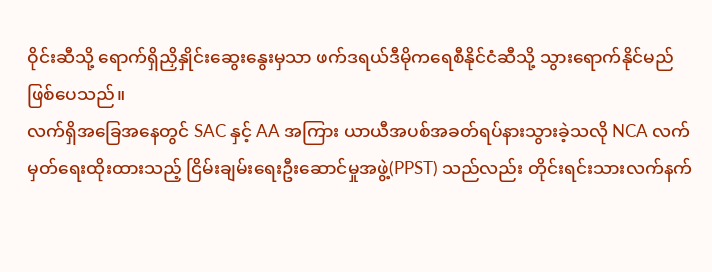ဝိုင်းဆီသို့ ရောက်ရှိညှိနှိုင်းဆွေးနွေးမှသာ ဖက်ဒရယ်ဒီမိုကရေစီနိုင်ငံဆီသို့ သွားရောက်နိုင်မည်ဖြစ်ပေသည်။
လက်ရှိအခြေအနေတွင် SAC နှင့် AA အကြား ယာယီအပစ်အခတ်ရပ်နားသွားခဲ့သလို NCA လက်မှတ်ရေးထိုးထားသည့် ငြိမ်းချမ်းရေးဦးဆောင်မှုအဖွဲ့(PPST) သည်လည်း တိုင်းရင်းသားလက်နက်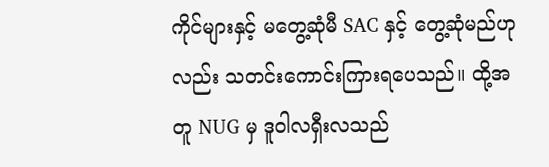ကိုင်များနှင့် မတွေ့ဆုံမီ SAC နှင့် တွေ့ဆုံမည်ဟုလည်း သတင်းကောင်းကြားရပေသည်။ ထို့အတူ NUG မှ ဒူဝါလရှီးလသည်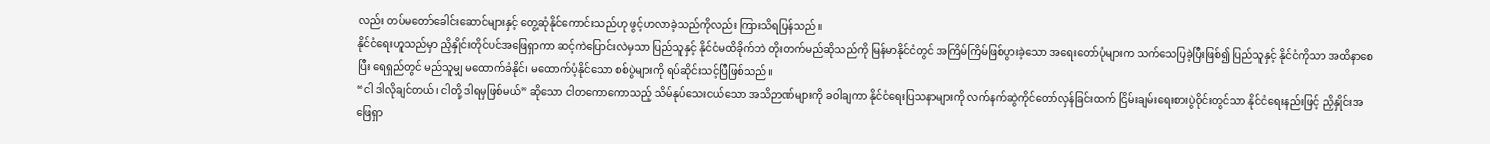လည်း တပ်မတော်ခေါင်းဆောင်များနှင့် တွေ့ဆုံနိုင်ကောင်းသည်ဟု ဖွင့်ဟလာခဲ့သည်ကိုလည်း ကြားသိရပြန်သည်။
နိုင်ငံရေးဟူသည်မှာ ညှိနှိုင်းတိုင်ပင်အဖြေရှာကာ ဆင့်ကဲပြောင်းလဲမှသာ ပြည်သူနှင့် နိုင်ငံမထိခိုက်ဘဲ တိုးတက်မည်ဆိုသည်ကို မြန်မာနိုင်ငံတွင် အကြိမ်ကြိမ်ဖြစ်ပွားခဲ့သော အရေးတော်ပုံများက သက်သေပြခဲ့ပြီးဖြစ်၍ ပြည်သူနှင့် နိုင်ငံကိုသာ အထိနာစေပြီး ရေရှည်တွင် မည်သူမျှ မထောက်ခံနိုင်၊ မထောက်ပံ့နိုင်သော စစ်ပွဲများကို ရပ်ဆိုင်းသင့်ပြီဖြစ်သည်။
“ငါ ဒါလိုချင်တယ်၊ ငါတို့ ဒါရမှဖြစ်မယ်” ဆိုသော ငါတကောကောသည့် သိမ်နုပ်သေးငယ်သော အသိဉာဏ်များကို ခဝါချကာ နိုင်ငံရေးပြသနာများကို လက်နက်ဆွဲကိုင်တော်လှန်ခြင်းထက် ငြိမ်းချမ်းရေးစားပွဲဝိုင်းတွင်သာ နိုင်ငံရေးနည်းဖြင့် ညှိနှိုင်းအဖြေရှာ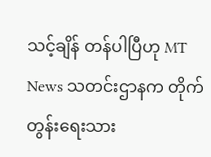သင့်ချိန် တန်ပါပြီဟု MT News သတင်းဌာနက တိုက်တွန်းရေးသား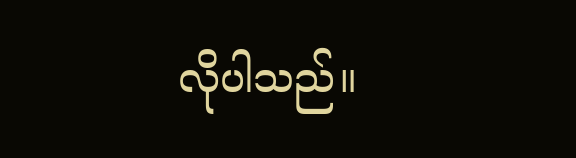လိုပါသည်။